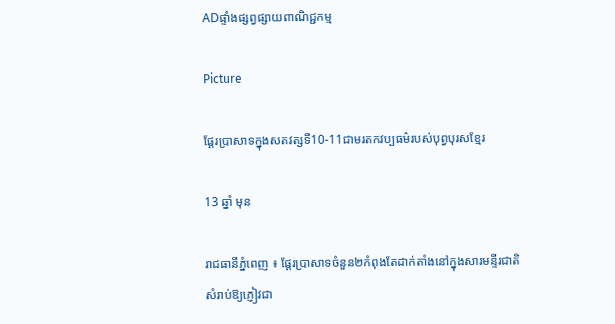ADផ្ទាំងផ្សព្វផ្សាយពាណិជ្ជកម្ម

Picture

ផ្តែរប្រាសាទក្នុងសតវត្សទី10-11ជាមរតកវប្បធម៌របស់បុព្វបុរសខ្មែរ

13 ឆ្នាំ មុន

រាជធានីភ្នំពេញ ៖ ផ្តែរប្រាសាទចំនួន២កំពុងតែដាក់តាំងនៅក្នុងសារមន្ទីរជាតិ សំរាប់ឱ្យភ្ញៀវជា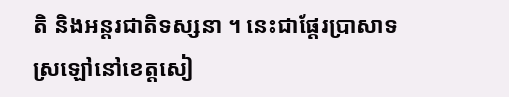តិ និងអន្តរជាតិទស្សនា ។ នេះជាផ្តែរប្រាសាទស្រឡៅនៅខេត្តសៀ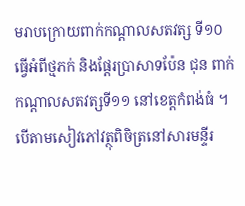មរាបក្រោយពាក់កណ្តាលសតវត្ស ទី១០ធ្វើអំពីថ្មភក់ និងផ្តែរប្រាសាទប៉ែន ជុន ពាក់កណ្តាលសតវត្សទី១១ នៅខេត្តកំពង់ធំ ។ បើតាមសៀវភៅវត្ថុពិចិត្រនៅសារមន្ទីរ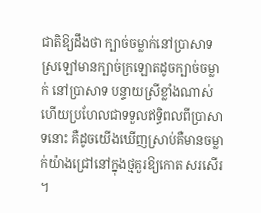ជាតិឱ្យដឹងថា ក្បាច់ចម្លាក់នៅប្រាសាទស្រឡៅមានក្បាច់ក្រឡោតដូចក្បាច់ចម្លាក់ នៅប្រាសាទ បន្ទាយស្រីខ្លាំងណាស់ ហើយប្រហែលជាទទួលឥទិ្ធពលពីប្រាសាទនោះ គឺដូចយើងឃើញស្រាប់គឺមានចម្លាក់យ៉ាងជ្រៅនៅក្នុងថ្មគួរឱ្យកោត សរសើរ ។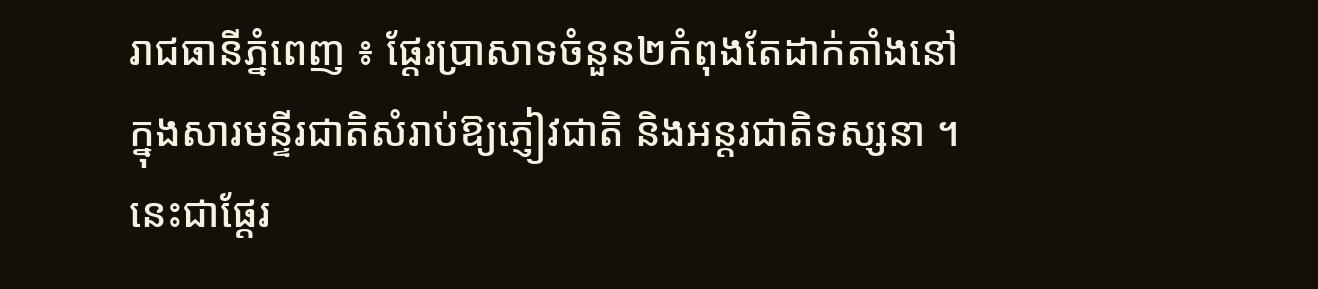រាជធានីភ្នំពេញ ៖ ផ្តែរប្រាសាទចំនួន២កំពុងតែដាក់តាំងនៅក្នុងសារមន្ទីរជាតិសំរាប់ឱ្យភ្ញៀវជាតិ និងអន្តរជាតិទស្សនា ។ នេះជាផ្តែរ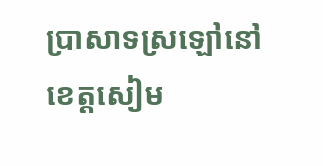ប្រាសាទស្រឡៅនៅខេត្តសៀម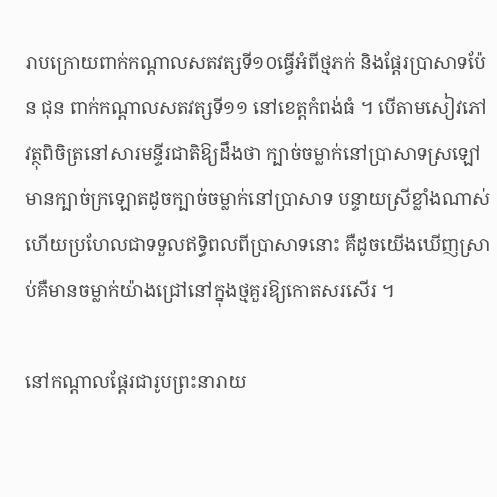រាបក្រោយពាក់កណ្តាលសតវត្សទី១០ធ្វើអំពីថ្មភក់ និងផ្តែរប្រាសាទប៉ែន ជុន ពាក់កណ្តាលសតវត្សទី១១ នៅខេត្តកំពង់ធំ ។ បើតាមសៀវភៅវត្ថុពិចិត្រនៅសារមន្ទីរជាតិឱ្យដឹងថា ក្បាច់ចម្លាក់នៅប្រាសាទស្រឡៅមានក្បាច់ក្រឡោតដូចក្បាច់ចម្លាក់នៅប្រាសាទ បន្ទាយស្រីខ្លាំងណាស់ ហើយប្រហែលជាទទួលឥទិ្ធពលពីប្រាសាទនោះ គឺដូចយើងឃើញស្រាប់គឺមានចម្លាក់យ៉ាងជ្រៅនៅក្នុងថ្មគួរឱ្យកោតសរសើរ ។

នៅកណ្តាលផ្តែរជារូបព្រះនារាយ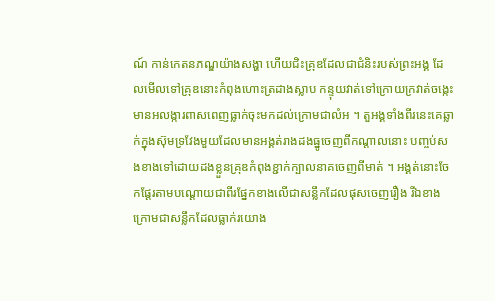ណ៍ កាន់កេតនភណ្ឌយ៉ាងសង្ហា ហើយជិះគ្រុឌដែលជាជំនិះរបស់ព្រះអង្គ ដែលមើលទៅគ្រុឌនោះកំពុងហោះត្រដាងស្លាប កន្ទុយវាត់ទៅក្រោយក្រវាត់ចង្កេះមានអលង្ការពាសពេញធ្លាក់ចុះមកដល់ក្រោមជាលំអ ។ តួអង្គទាំងពីរនេះគេឆ្លាក់ក្នុងស៊ុមទ្រវែងមួយដែលមានអង្គត់រាងដងធ្នូចេញពីកណ្តាលនោះ បញ្ចប់សងខាងទៅដោយដងខ្លួនគ្រុឌកំពុងខ្ជាក់ក្បាលនាគចេញពីមាត់ ។ អង្គត់នោះចែកផ្តែរតាមបណ្តោយជាពីរផ្នែកខាងលើជាសន្លឹកដែលផុសចេញរឿង រីឯខាងក្រោមជាសន្លឹកដែលធ្លាក់រយោង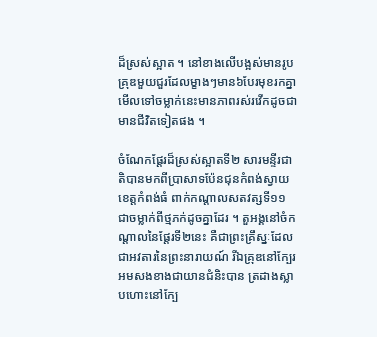ដ៏ស្រស់ស្អាត ។ នៅខាងលើបង្អស់មានរូបគ្រុឌមួយជួរដែលម្ខាងៗមាន៦បែរមុខរកគ្នា មើលទៅចម្លាក់នេះមានភាពរស់រវើកដូចជាមានជីវិតទៀតផង ។

ចំណែកផ្តែរដ៏ស្រស់ស្អាតទី២ សារមន្ទីរជាតិបានមកពីប្រាសាទប៉ែនជុនកំពង់ស្វាយខេត្តកំពង់ធំ ពាក់កណ្តាលសតវត្សទី១១ ជាចម្លាក់ពីថ្មភក់ដូចគ្នាដែរ ។ តួអង្គនៅចំកណ្តាលនៃផ្តែរទី២នេះ គឺជាព្រះគ្រឹស្នៈដែលជាអវតារនៃព្រះនារាយណ៍ រីឯគ្រុឌនៅក្បែរអមសងខាងជាយានជំនិះបាន ត្រដាងស្លាបហោះនៅក្បែ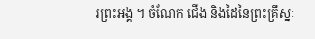រព្រះអង្គ ។ ចំណែក ជើង និងដៃនៃព្រះគ្រឹស្នៈ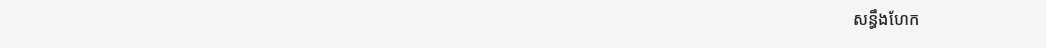សន្ធឹងហែក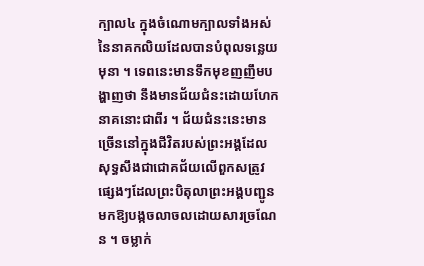ក្បាល៤ ក្នុងចំណោមក្បាលទាំងអស់នៃនាគកលិយដែលបានបំពុលទន្លេយមុនា ។ ទេពនេះមានទឹកមុខញញឹមបង្ហាញថា នឹងមានជ័យជំនះដោយហែកនាគនោះជាពីរ ។ ជ័យជំនះនេះមានច្រើននៅក្នុងជីវិតរបស់ព្រះអង្គដែលសុទ្ធសឹងជាជោគជ័យលើពួកសត្រូវផ្សេងៗដែលព្រះបិតុលាព្រះអង្គបញ្ជូនមកឱ្យបង្កចលាចលដោយសារច្រណែន ។ ចម្លាក់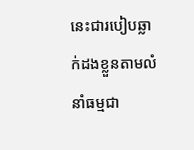នេះជារបៀបឆ្លាក់ដងខ្លួនតាមលំនាំធម្មជា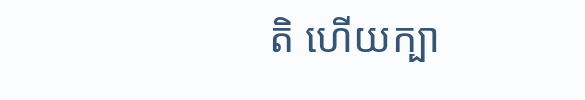តិ ហើយក្បា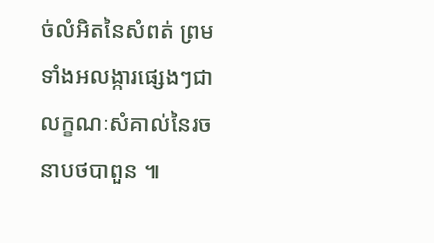ច់លំអិតនៃសំពត់ ព្រមទាំងអលង្ការផ្សេងៗជាលក្ខណៈសំគាល់នៃរចនាបថបាពួន ៕